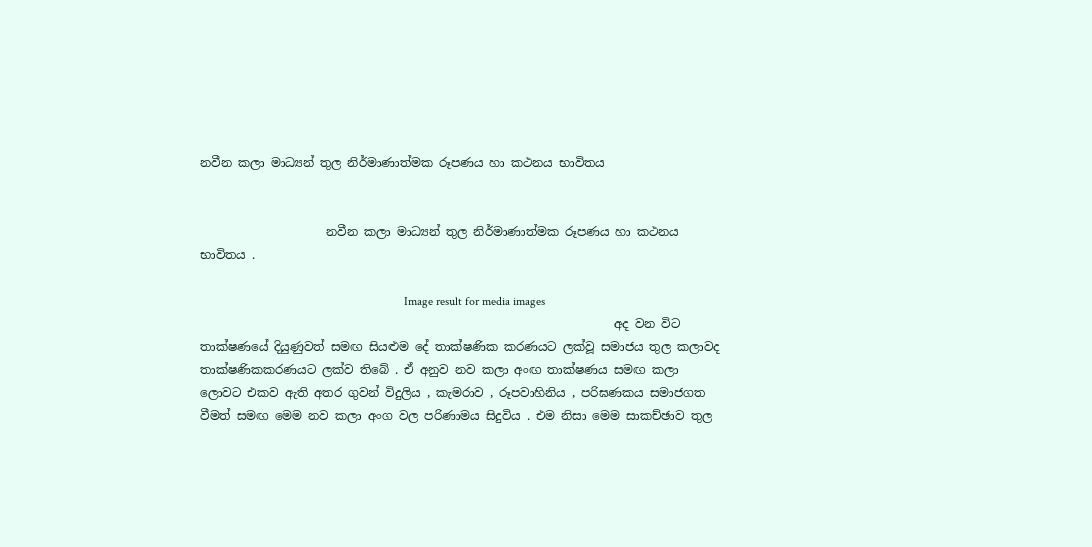නවීන කලා මාධ්‍යන් තුල නිර්මාණාත්මක රූපණය හා කථනය භාවිතය


                     නවීන කලා මාධ්‍යන් තුල නිර්මාණාත්මක රූපණය හා කථනය භාවිතය .

                                                                    Image result for media images
                                                                     අද වන විට තාක්ෂණයේ දියුණුවත් සමඟ සියළුම දේ තාක්ෂණික කරණයට ලක්වූ සමාජය තුල කලාවද තාක්ෂණිකකරණයට ලක්ව තිබේ . ඒ අනුව නව කලා අංඟ තාක්ෂණය සමඟ කලා ලොවට එකව ඇති අතර ගුවන් විදුලිය , කැමරාව , රූපවාහිනිය , පරිඝණකය සමාජගත වීමත් සමඟ මෙම නව කලා අංග වල පරිණාමය සිදුවිය . එම නිසා මෙම සාකච්ඡාව තුල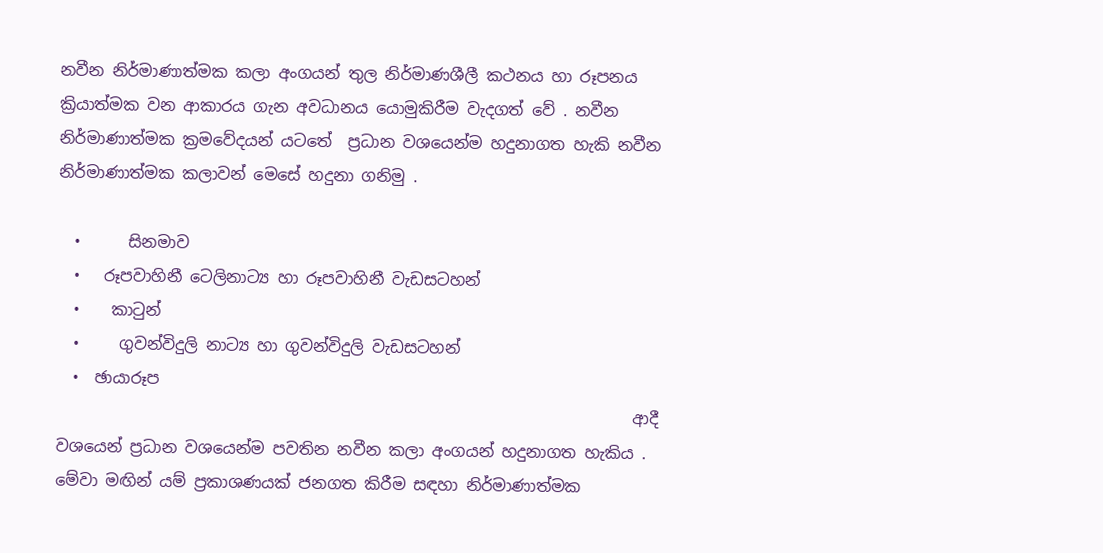නවීන නිර්මාණාත්මක කලා අංගයන් තුල නිර්මාණශීලී කථනය හා රූපනය ක්‍රියාත්මක වන ආකාරය ගැන අවධානය යොමුකිරීම වැදගත් වේ . නවීන නිර්මාණාත්මක ක්‍රමවේදයන් යටතේ  ප්‍රධාන වශයෙන්ම හදුනාගත හැකි නවීන නිර්මාණාත්මක කලාවන් මෙසේ හදුනා ගනිමු .

  •      සිනමාව
  •   රූපවාහිනී ටෙලිනාට්‍ය හා රූපවාහිනී වැඩසටහන්
  •    කාටුන්
  •     ගුවන්විදුලි නාට්‍ය හා ගුවන්විදුලි වැඩසටහන්
  •  ඡායාරූප
                                                                        ආදී වශයෙන් ප්‍රධාන වශයෙන්ම පවතින නවීන කලා අංගයන් හදුනාගත හැකිය . මේවා මඟින් යම් ප්‍රකාශණයක් ජනගත කිරීම සඳහා නිර්මාණාත්මක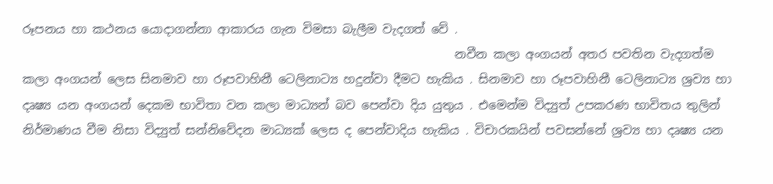රූපනය හා කථනය යොදාගන්නා ආකාරය ගැන විමසා බැලීම වැදගත් වේ .
                                                                        නවීන කලා අංගයන් අතර පවතින වැදගත්ම කලා අංගයන් ලෙස සිනමාව හා රූපවාහිනී ටෙලිනාට්‍ය හදුන්වා දීමට හැකිය . සිනමාව හා රූපවාහිනී ටෙලිනාට්‍ය ශ්‍රව්‍ය හා දෘෂ්‍ය යන අංගයන් දෙකම භාවිතා වන කලා මාධ්‍යන් බව පෙන්වා දිය යුතුය . එමෙන්ම විද්‍යුත් උපකරණ භාවිතය තුලින් නිර්මාණය වීම නිසා විද්‍යුත් සන්නිවේදන මාධ්‍යක් ලෙස ද පෙන්වාදිය හැකිය . විචාරකයින් පවසන්නේ ශ්‍රව්‍ය හා දෘෂ්‍ය යන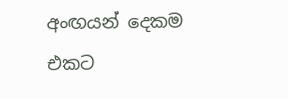අංඟයන් දෙකම එකට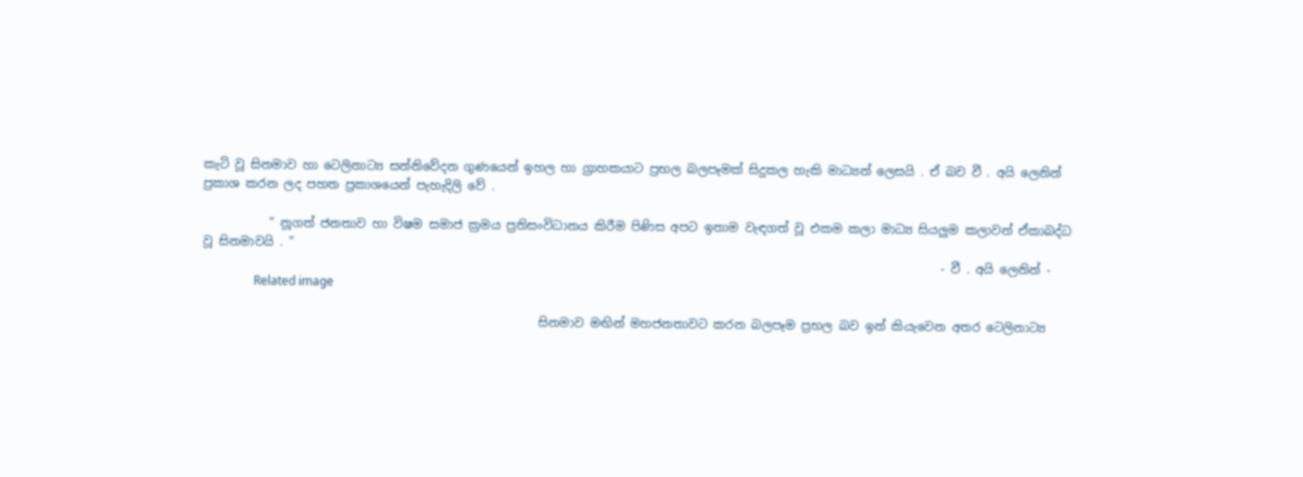කැටි වූ සිනමාව හා ටෙලිනාට්‍ය සන්නිවේදන ගුණයෙන් ඉහල හා ග්‍රාහකයාට ප්‍රභල බලපෑමක් සිදුකල හැකි මාධ්‍යන් ලෙසයි . ඒ බව වී . අයි ලෙනින් ප්‍රකාශ කරන ලද පහත ප්‍රකාශයෙන් පැහැදිලි වේ .

           “ නූගත් ජනතාව හා විෂම සමාජ ක්‍රමය ප්‍රතිසංවිධානය කිරීම පිණිස අපට ඉතාම වැඳගත් වූ එකම කලා මාධ්‍ය සියලුම කලාවන් ඒකාබද්ධ වූ සිනමාවයි . ”
                                                                                                                           - වී . අයි ලෙනින් -
                 Related image

                                                        සිනමාව මඟින් මහජනතාවට කරන බලපෑම ප්‍රභල බව ඉන් කියැවෙන අතර ටෙලිනාට්‍ය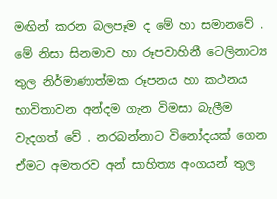මඟින් කරන බලපෑම ද මේ හා සමානවේ . මේ නිසා සිනමාව හා රූපවාහිනී ටෙලිනාට්‍ය තුල නිර්මාණාත්මක රූපනය හා කථනය භාවිතාවන අන්දම ගැන විමසා බැලීම වැදගත් වේ . නරබන්නාට විනෝදයක් ගෙන ඒමට අමතරව අන් සාහිත්‍ය අංගයන් තුල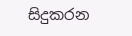සිදුකරන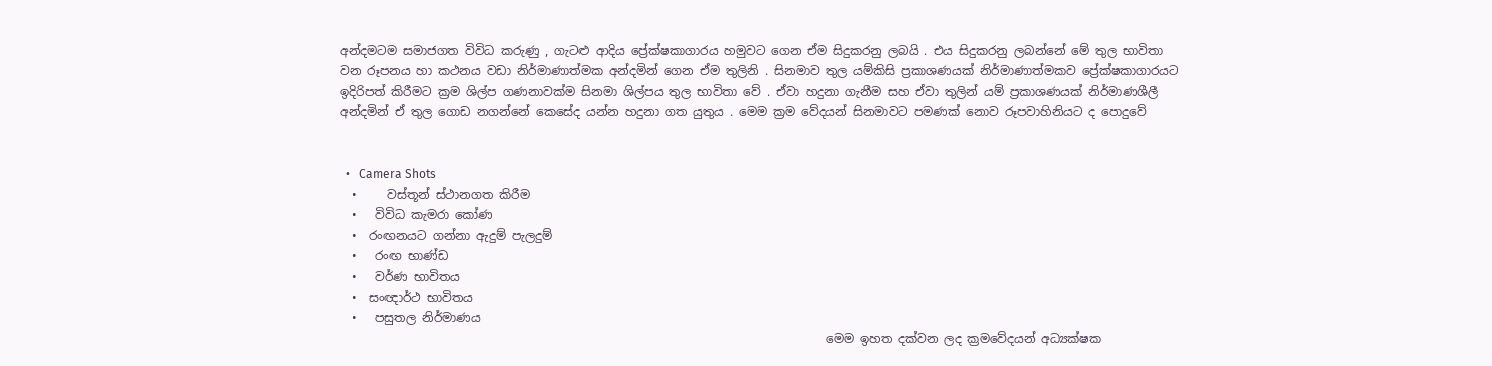අන්දමටම සමාජගත විවිධ කරුණු , ගැටළු ආදිය ප්‍රේක්ෂකාගාරය හමුවට ගෙන ඒම සිදුකරනු ලබයි . එය සිදුකරනු ලබන්නේ මේ තුල භාවිතා වන රූපනය හා කථනය වඩා නිර්මාණාත්මක අන්දමින් ගෙන ඒම තුලිනි . සිනමාව තුල යම්කිසි ප්‍රකාශණයක් නිර්මාණාත්මකව ප්‍රේක්ෂකාගාරයට ඉදිරිපත් කිරීමට ක්‍රම ශිල්ප ගණනාවක්ම සිනමා ශිල්පය තුල භාවිතා වේ . ඒවා හදුනා ගැනීම සහ ඒවා තුලින් යම් ප්‍රකාශණයක් නිර්මාණශීලී අන්දමින් ඒ තුල ගොඩ නගන්නේ කෙසේද යන්න හදුනා ගත යුතුය . මෙම ක්‍රම වේදයන් සිනමාවට පමණක් නොව රූපවාහිනියට ද පොදුවේ


  •   Camera Shots
  •     වස්තූන් ස්ථානගත කිරීම
  •   විවිධ කැමරා කෝණ
  •  රංඟනයට ගන්නා ඇදුම් පැලදුම්
  •   රංඟ භාණ්ඩ
  •   වර්ණ භාවිතය
  •  සංඥාර්ථ භාවිතය
  •   පසුතල නිර්මාණය
                                                                                 මෙම ඉහත දක්වන ලද ක්‍රමවේදයන් අධ්‍යක්ෂක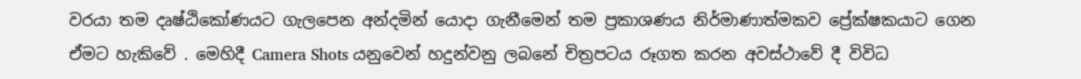වරයා තම දෘෂ්ඨිකෝණයට ගැලපෙන අන්දමින් යොදා ගැනීමෙන් තම ප්‍රකාශණය නිර්මාණාත්මකව ප්‍රේක්ෂකයාට ගෙන ඒමට හැකිවේ . මෙහිදී Camera Shots යනුවෙන් හදුන්වනු ලබනේ චිත්‍රපටය රූගත කරන අවස්ථාවේ දී විවිධ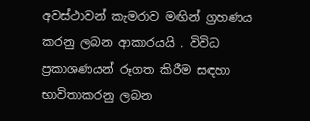අවස්ථාවන් කැමරාව මඟින් ග්‍රහණය කරනු ලබන ආකාරයයි . විවිධ ප්‍රකාශණයන් රූගත කිරීම සඳහා භාවිතාකරනු ලබන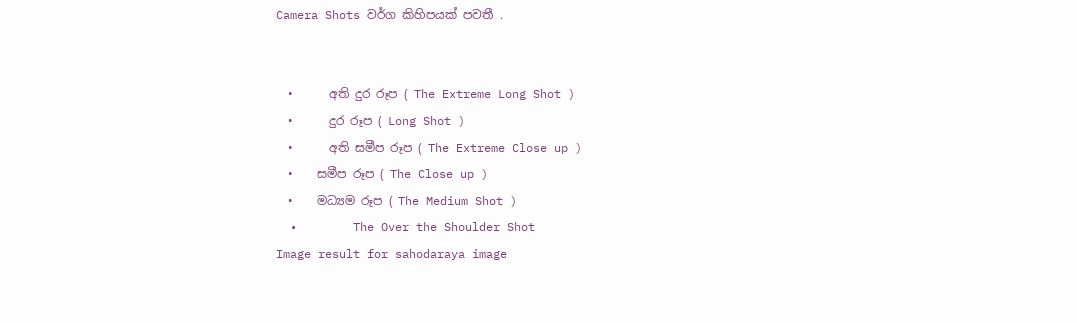Camera Shots වර්ග කිහිපයක් පවතී .


  •      අති දුර රූප ( The Extreme Long Shot )
  •      දුර රූප ( Long Shot )
  •      අති සමීප රූප ( The Extreme Close up )
  •    සමීප රූප ( The Close up )
  •    මධ්‍යම රූප ( The Medium Shot )
  •        The Over the Shoulder Shot
Image result for sahodaraya image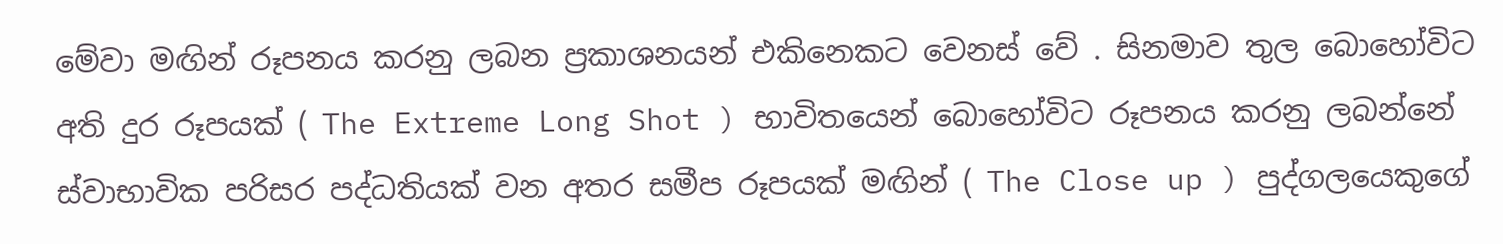මේවා මඟින් රූපනය කරනු ලබන ප්‍රකාශනයන් එකිනෙකට වෙනස් වේ . සිනමාව තුල බොහෝවිට අති දුර රූපයක් ( The Extreme Long Shot ) භාවිතයෙන් බොහෝවිට රූපනය කරනු ලබන්නේ ස්වාභාවික පරිසර පද්ධතියක් වන අතර සමීප රූපයක් මඟින් ( The Close up ) පුද්ගලයෙකුගේ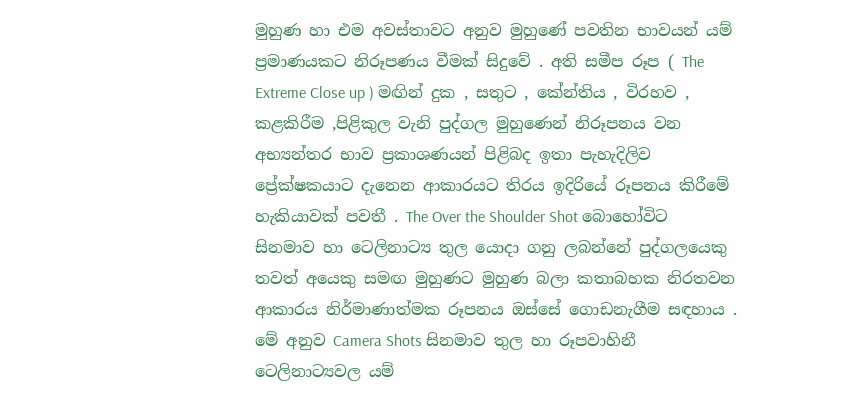මුහුණ හා එම අවස්තාවට අනුව මුහුණේ පවතින භාවයන් යම් ප්‍රමාණයකට නිරූපණය වීමක් සිදුවේ . අති සමීප රූප ( The Extreme Close up ) මඟින් දුක , සතුට , කේන්තිය , විරහව , කළකිරීම ,පිළිකුල වැනි පුද්ගල මුහුණෙන් නිරූපනය වන අභ්‍යන්තර භාව ප්‍රකාශණයන් පිළිබද ඉතා පැහැදිලිව ප්‍රේක්ෂකයාට දැනෙන ආකාරයට තිරය ඉදිරියේ රූපනය කිරීමේ හැකියාවක් පවතී . The Over the Shoulder Shot බොහෝවිට සිනමාව හා ටෙලිනාට්‍ය තුල යොදා ගනු ලබන්නේ පුද්ගලයෙකු තවත් අයෙකු සමඟ මුහුණට මුහුණ බලා කතාබහක නිරතවන ආකාරය නිර්මාණාත්මක රූපනය ඔස්සේ ගොඩනැගීම සඳහාය . මේ අනුව Camera Shots සිනමාව තුල හා රූපවාහිනී ටෙලිනාට්‍යවල යම්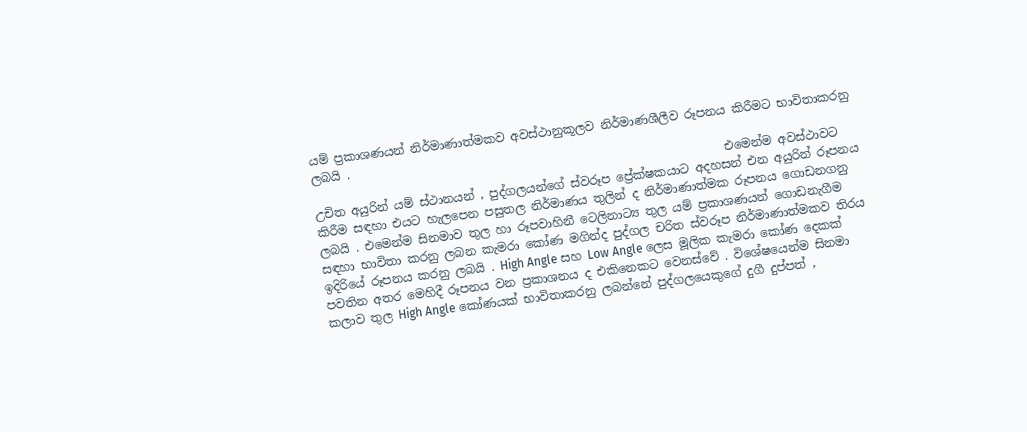යම් ප්‍රකාශණයන් නිර්මාණාත්මකව අවස්ථානුකූලව නිර්මාණශීලීව රූපනය කිරීමට භාවිතාකරනු ලබයි .
                                                                     එමෙන්ම අවස්ථාවට උචිත අයුරින් යම් ස්ථානයන් , පුද්ගලයන්ගේ ස්වරූප ප්‍රේක්ෂකයාට අදහසන් එන අයුරින් රූපනය කිරීම සඳහා එයට හැලපෙන පසුතල නිර්මාණය තුලින් ද නිර්මාණාත්මක රූපනය ගොඩනගනු ලබයි . එමෙන්ම සිනමාව තුල හා රූපවාහිනී ටෙලිනාට්‍ය තුල යම් ප්‍රකාශණයන් ගොඩනැගීම සඳහා භාවිතා කරනු ලබන කැමරා කෝණ මගින්ද පුද්ගල චරිත ස්වරූප නිර්මාණාත්මකව තිරය ඉදිරියේ රූපනය කරනු ලබයි . High Angle සහ Low Angle ලෙස මූලික කැමරා කෝණ දෙකක් පවතින අතර මෙහිදී රූපනය වන ප්‍රකාශනය ද එකිනෙකට වෙනස්වේ . විශේෂයෙන්ම සිනමා කලාව තුල High Angle කෝණයක් භාවිතාකරනු ලබන්නේ පුද්ගලයෙකුගේ දුගී දුප්පත් ,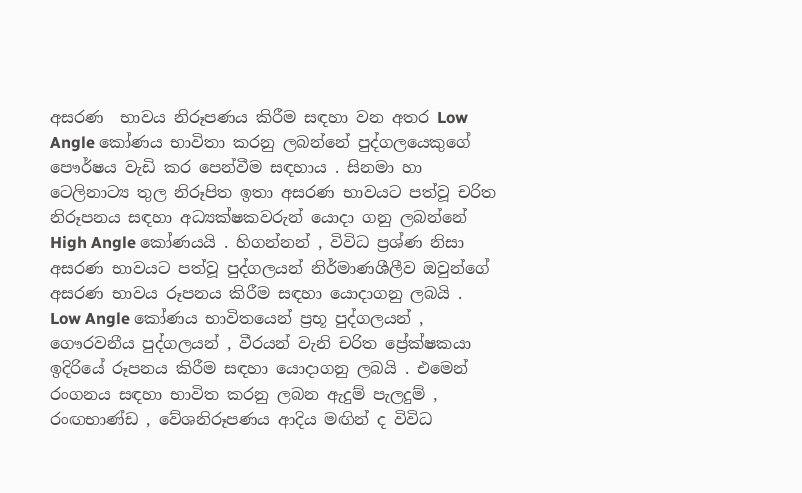අසරණ  භාවය නිරූපණය කිරීම සඳහා වන අතර Low Angle කෝණය භාවිතා කරනු ලබන්නේ පුද්ගලයෙකුගේ පෞර්ෂය වැඩි කර පෙන්වීම සඳහාය . සිනමා හා ටෙලිනාට්‍ය තුල නිරූපිත ඉතා අසරණ භාවයට පත්වූ චරිත නිරූපනය සඳහා අධ්‍යක්ෂකවරුන් යොදා ගනු ලබන්නේ High Angle කෝණයයි . හිගන්නන් , විවිධ ප්‍රශ්ණ නිසා අසරණ භාවයට පත්වූ පුද්ගලයන් නිර්මාණශීලීව ඔවුන්ගේ අසරණ භාවය රූපනය කිරීම සඳහා යොදාගනු ලබයි . Low Angle කෝණය භාවිතයෙන් ප්‍රභූ පුද්ගලයන් , ගෞරවනීය පුද්ගලයන් , වීරයන් වැනි චරිත ප්‍රේක්ෂකයා ඉදිරියේ රූපනය කිරීම සඳහා යොදාගනු ලබයි . එමෙන් රංගනය සඳහා භාවිත කරනු ලබන ඇදුම් පැලදුම් , රංඟභාණ්ඩ , වේශනිරූපණය ආදිය මඟින් ද විවිධ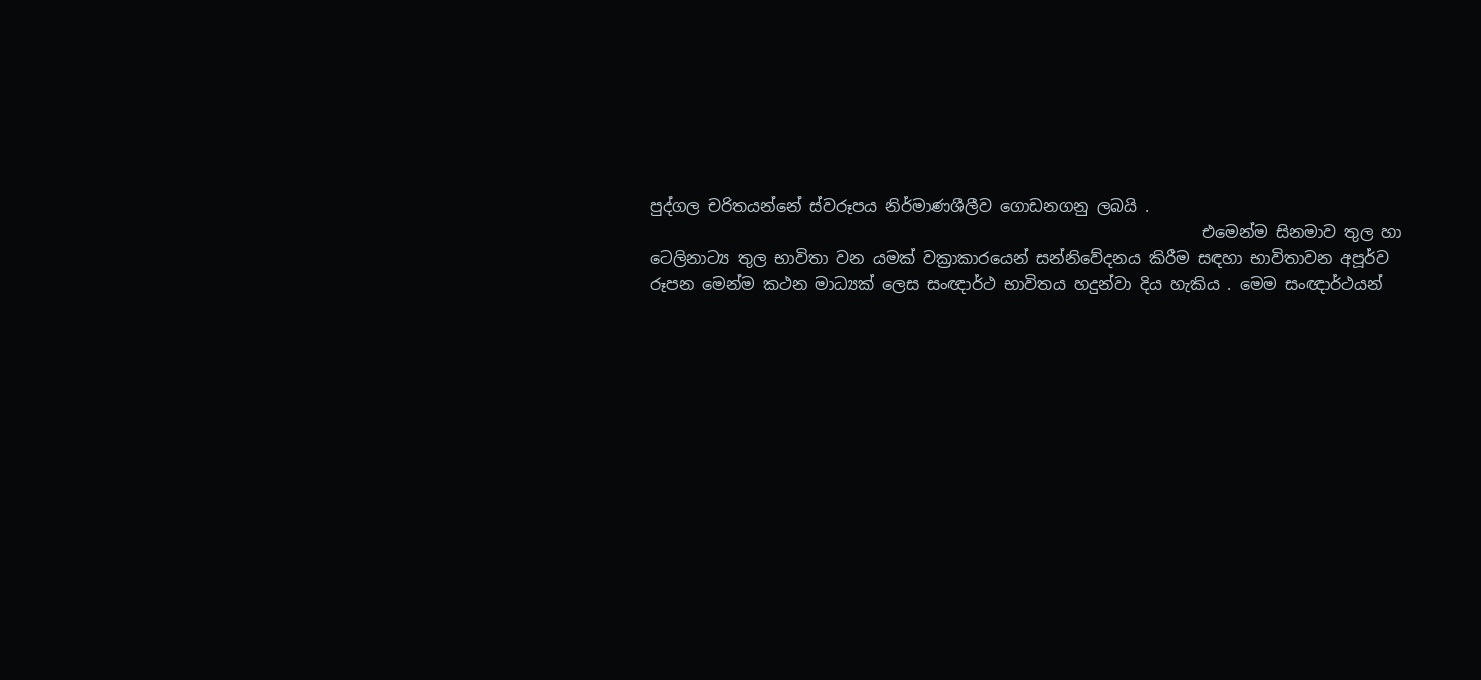පුද්ගල චරිතයන්නේ ස්වරූපය නිර්මාණශීලීව ගොඩනගනු ලබයි .
                                                                     එමෙන්ම සිනමාව තුල හා ටෙලිනාට්‍ය තුල භාවිතා වන යමක් වක්‍රාකාරයෙන් සන්නිවේදනය කිරීම සඳහා භාවිතාවන අපූර්ව රූපන මෙන්ම කථන මාධ්‍යක් ලෙස සංඥාර්ථ භාවිතය හදුන්වා දිය හැකිය . මෙම සංඥාර්ථයන්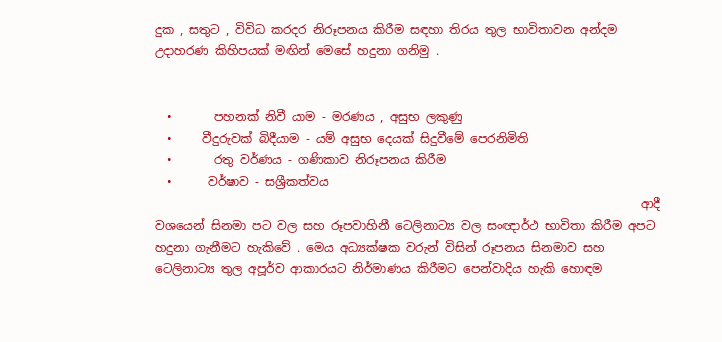දුක , සතුට , විවිධ කරදර නිරූපනය කිරීම සඳහා තිරය තුල භාවිතාවන අන්දම උදාහරණ කිහිපයක් මඟින් මෙසේ හදුනා ගනිමු .


  •       පහනක් නිවී යාම - මරණය , අසුභ ලකුණු
  •     වීදුරුවක් බිදීයාම - යම් අසුභ දෙයක් සිදුවීමේ පෙරනිමිති
  •       රතු වර්ණය - ගණිකාව නිරූපනය කිරීම
  •      වර්ෂාව - සශ්‍රීකත්වය
                                                                                 ආදී වශයෙන් සිනමා පට වල සහ රූපවාහිනී ටෙලිනාට්‍ය වල සංඥාර්ථ භාවිතා කිරීම අපට හදුනා ගැනීමට හැකිවේ . මෙය අධ්‍යක්ෂක වරුන් විසින් රූපනය සිනමාව සහ ටෙලිනාට්‍ය තුල අපූර්ව ආකාරයට නිර්මාණය කිරීමට පෙන්වාදිය හැකි හොඳම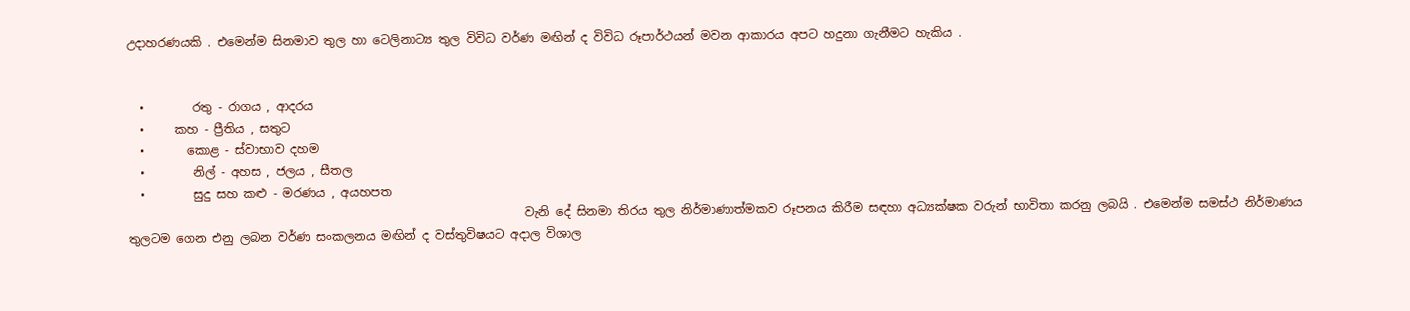උදාහරණයකි . එමෙන්ම සිනමාව තුල හා ටෙලිනාට්‍ය තුල විවිධ වර්ණ මඟින් ද විවිධ රූපාර්ථයන් මවන ආකාරය අපට හදුනා ගැනීමට හැකිය .


  •        රතු - රාගය , ආදරය
  •     කහ - ප්‍රීතිය , සතුට
  •       කොළ - ස්වාභාව දහම
  •        නිල් - අහස , ජලය , සීතල
  •        සුදු සහ කළු - මරණය , අයහපත
                                                                  වැනි දේ සිනමා තිරය තුල නිර්මාණාත්මකව රූපනය කිරීම සඳහා අධ්‍යක්ෂක වරුන් භාවිතා කරනු ලබයි . එමෙන්ම සමස්ථ නිර්මාණය තුලටම ගෙන එනු ලබන වර්ණ සංකලනය මඟින් ද වස්තුවිෂයට අදාල විශාල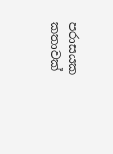පරාසයක කතාවක්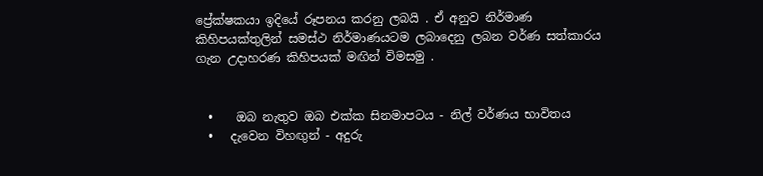ප්‍රේක්ෂකයා ඉදියේ රූපනය කරනු ලබයි . ඒ අනුව නිර්මාණ කිහිපයක්තුලින් සමස්ථ නිර්මාණයටම ලබාදෙනු ලබන වර්ණ සත්කාරය ගැන උදාහරණ කිහිපයක් මඟින් විමසමු .


  •    ඔබ නැතුව ඔබ එක්ක සිනමාපටය - නිල් වර්ණය භාවිතය
  •   දැවෙන විහඟුන් - අදුරු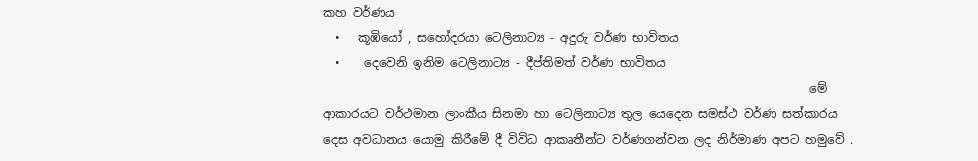කහ වර්ණය
  •   කූඹියෝ , සහෝදරයා ටෙලිනාට්‍ය - අදුරු වර්ණ භාවිතය
  •    දෙවෙනි ඉනිම ටෙලිනාට්‍ය - දීප්තිමත් වර්ණ භාවිතය
                                                                                 මේ ආකාරයට වර්ථමාන ලාංකීය සිනමා හා ටෙලිනාට්‍ය තුල යෙදෙන සමස්ථ වර්ණ සත්කාරය දෙස අවධානය යොමු කිරීමේ දී විවිධ ආකෘතීන්ට වර්ණගන්වන ලද නිර්මාණ අපට හමුවේ .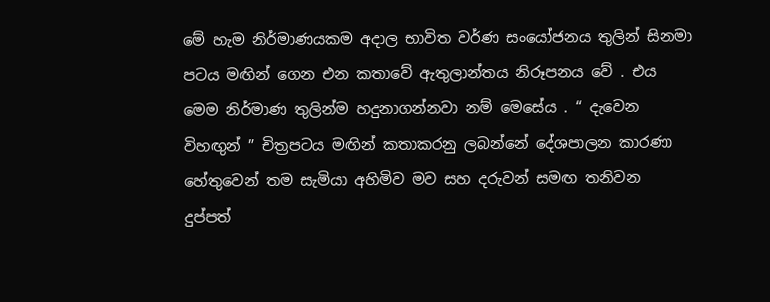මේ හැම නිර්මාණයකම අදාල භාවිත වර්ණ සං‍යෝජනය තුලින් සිනමා පටය මඟින් ගෙන එන කතාවේ ඇතුලාන්තය නිරූපනය වේ . එය මෙම නිර්මාණ තුලින්ම හදුනාගන්නවා නම් මෙසේය . “ දැවෙන විහඟුන් ” චිත්‍රපටය මඟින් කතාකරනු ලබන්නේ දේශපාලන කාරණා හේතුවෙන් තම සැමියා අහිමිව මව සහ දරුවන් සමඟ තනිවන දුප්පත්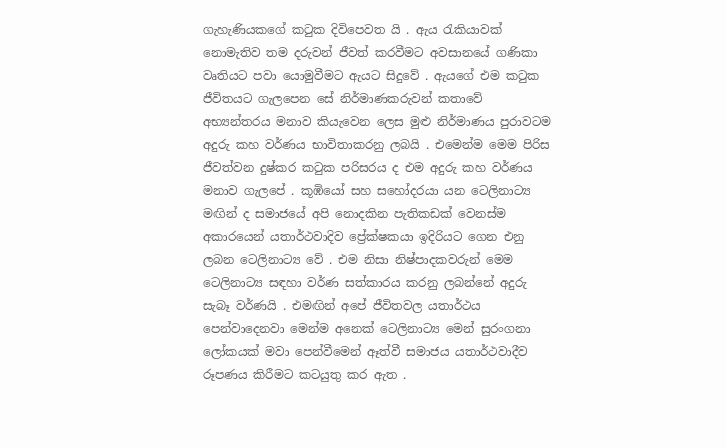ගැහැණියකගේ කටුක දිවිපෙවත යි . ඇය රැකියාවක් නොමැතිව තම දරුවන් ජීවත් කරවීමට අවසානයේ ගණිකා වෘතියට පවා යොමුවීමට ඇයට සිදුවේ . ඇයගේ එම කටුක ජීවිතයට ගැලපෙන සේ නිර්මාණකරුවන් කතාවේ අභ්‍යන්තරය මනාව කියැවෙන ලෙස මුළු නිර්මාණය පුරාවටම අදුරු කහ වර්ණය භාවිතාකරනු ලබයි . එමෙන්ම මෙම පිරිස ජීවත්වන දුෂ්කර කටුක පරිසරය ද එම අදුරු කහ වර්ණය  මනාව ගැලපේ . කූඹියෝ සහ සහෝදරයා යන ටෙලිනාට්‍ය මඟින් ද සමාජයේ අපි නොදකින පැතිකඩක් වෙනස්ම අකාරයෙන් යතාර්ථවාදිව ප්‍රේක්ෂකයා ඉදිරියට ගෙන එනු ලබන ටෙලිනාට්‍ය වේ . එම නිසා නිෂ්පාදකවරුන් මෙම ටෙලිනාට්‍ය සඳහා වර්ණ සත්කාරය කරනු ලබන්නේ අදුරු සැබෑ වර්ණයි . එමඟින් අපේ ජීවිතවල යතාර්ථය පෙන්වාදෙනවා මෙන්ම අනෙක් ටෙලිනාට්‍ය මෙන් සුරංගනා ලෝකයක් මවා පෙන්වීමෙන් ඈත්වී සමාජය යතාර්ථවාදීව රූපණය කිරීමට කටයුතු කර ඇත .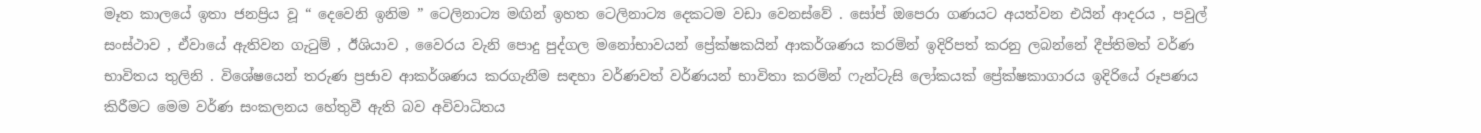මෑත කාලයේ ඉතා ජනප්‍රිය වූ “ දෙවෙනි ඉනිම ” ටෙලිනාට්‍ය මඟින් ඉහත ටෙලිනාට්‍ය දෙකටම වඩා වෙනස්වේ . සෝප් ඔපෙරා ගණයට අයත්වන එයින් ආදරය , පවුල් සංස්ථාව , ඒවායේ ඇතිවන ගැටුම් , ඊශියාව , වෛරය වැනි පොදු පුද්ගල මනෝභාවයන් ප්‍රේක්ෂකයින් ආකර්ශණය කරමින් ඉදිරිපත් කරනු ලබන්නේ දීප්තිමත් වර්ණ භාවිතය තුලිනි . විශේෂයෙන් තරුණ ප්‍රජාව ආකර්ශණය කරගැනීම සඳහා වර්ණවත් වර්ණයන් භාවිතා කරමින් ෆැන්ටැසි ලෝකයක් ප්‍රේක්ෂකාගාරය ඉදිරියේ රූපණය කිරීමට මෙම වර්ණ සංකලනය හේතුවී ඇති බව අවිවාධිතය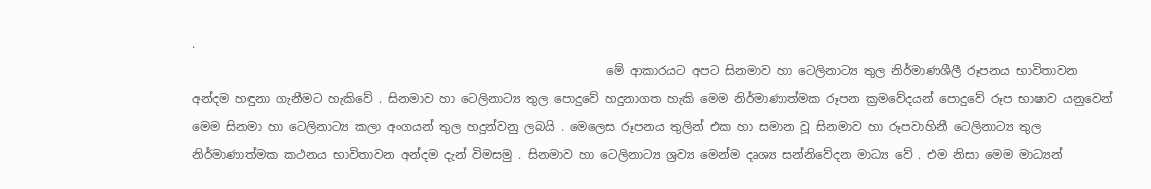.
                                                                     මේ ආකාරයට අපට සිනමාව හා ටෙලිනාට්‍ය තුල නිර්මාණශීලී රූපනය භාවිතාවන අන්දම හඳුනා ගැනීමට හැකිවේ . සිනමාව හා ටෙලිනාට්‍ය තුල පොදුවේ හදුනාගත හැකි මෙම නිර්මාණාත්මක රූපන ක්‍රමවේදයන් පොදුවේ රූප භාෂාව යනුවෙන් මෙම සිනමා හා ටෙලිනාට්‍ය කලා අංගයන්‍ තුල හදුන්වනු ලබයි . මෙලෙස රූපනය තුලින් එක හා සමාන වූ සිනමාව හා රූපවාහිනී ටෙලිනාට්‍ය තුල නිර්මාණාත්මක කථනය භාවිතාවන අන්දම දැන් විමසමු . සිනමාව හා ටෙලිනාට්‍ය ශ්‍රව්‍ය මෙන්ම දෘශ්‍ය සන්නිවේදන මාධ්‍ය වේ . එම නිසා මෙම මාධ්‍යන්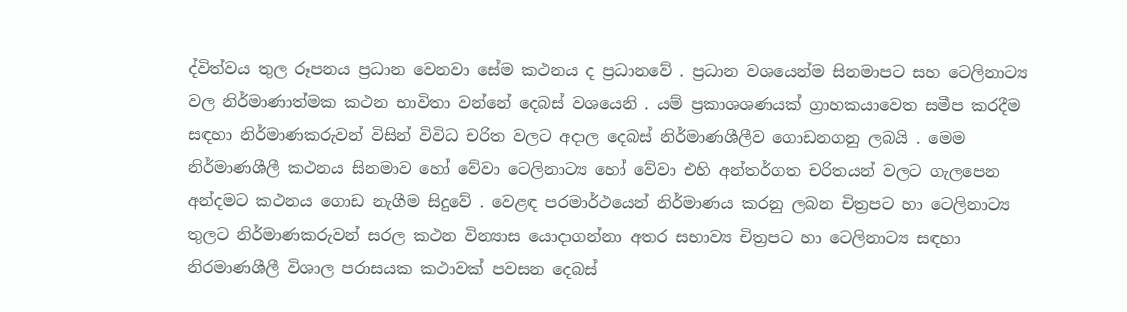ද්විත්වය තුල රූපනය ප්‍රධාන වෙනවා සේම කථනය ද ප්‍රධානවේ . ප්‍රධාන වශයෙන්ම සිනමාපට සහ ටෙලිනාට්‍ය වල නිර්මාණාත්මක කථන භාවිතා වන්නේ දෙබස් වශයෙනි . යම් ප්‍රකාශශණයක් ග්‍රාහකයාවෙත සමීප කරදීම සඳහා නිර්මාණකරුවන් විසින් විවිධ චරිත වලට අදාල දෙබස් නිර්මාණශීලීව ගොඩනගනු ලබයි . මෙම නිර්මාණශීලී කථනය සිනමාව හෝ වේවා ටෙලිනාට්‍ය හෝ වේවා එහි අන්තර්ගත චරිතයන් වලට ගැලපෙන අන්දමට කථනය ගොඩ නැගීම සිදුවේ . වෙළඳ පරමාර්ථයෙන් නිර්මාණය කරනු ලබන චිත්‍රපට හා ටෙලිනාට්‍ය තුලට නිර්මාණකරුවන් සරල කථන වින්‍යාස යොදාගන්නා අතර සභාව්‍ය චිත්‍රපට හා ටෙලිනාට්‍ය සඳහා නිරමාණශීලී විශාල පරාසයක කථාවක් පවසන දෙබස්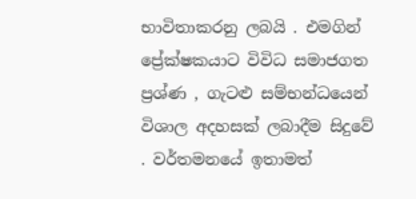භාවිතාකරනු ලබයි . එමගින් ප්‍රේක්ෂකයාට විවිධ සමාජගත ප්‍රශ්ණ , ගැටළු සම්භන්ධයෙන් විශාල අදහසක් ලබාදීම සිදුවේ . වර්තමනයේ ඉතාමත්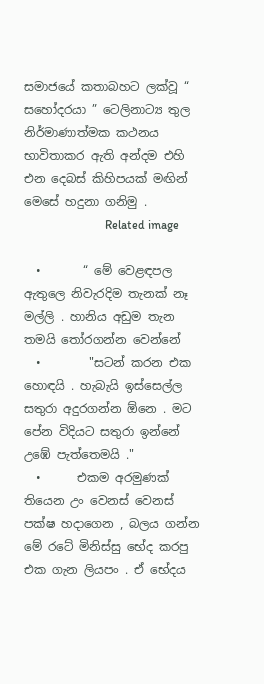සමාජයේ කතාබහට ලක්වූ “ සහෝදරයා ” ටෙලිනාට්‍ය තුල නිර්මාණාත්මක කථනය භාවිතාකර ඇති අන්දම එහි එන දෙබස් කිහිපයක් මඟින් මෙසේ හදුනා ගනිමු .
                           Related image

  •       “ මේ වෙළඳපල ඇතුලෙ නිවැරදිම තැනක් නෑ මල්ලි . හානිය අඩුම තැන තමයි තෝරගන්න වෙන්නේ
  •        "සටන් කරන එක හොඳයි . හැබැයි ඉස්සෙල්ල සතුරා අදුරගන්න ඕනෙ . මට පේන විදියට සතුරා ඉන්නේ උඹේ පැත්තෙමයි ."
  •      එකම අරමුණක් තියෙන උං වෙනස් වෙනස් පක්ෂ හදාගෙන , බලය ගන්න මේ රටේ මිනිස්සු භේද කරපු එක ගැන ලියපං . ඒ භේදය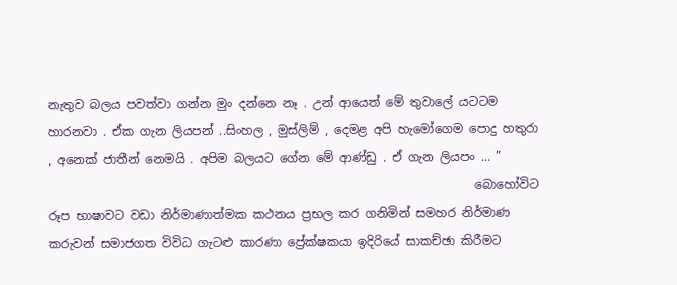නැතුව බලය පවත්වා ගන්න මුං දන්නෙ නෑ . උන් ආයෙත් මේ තුවාලේ යටටම හාරනවා . ඒක ගැන ලියපන් ..සිංහල , මුස්ලිම් , දෙමළ අපි හැමෝගෙම පොදු හතුරා , අනෙක් ජාතීන් නෙමයි . අපිම බලයට ගේන මේ ආණ්ඩු . ඒ ගැන ලියපං ... ”
                                                                       බොහෝවිට රූප භාෂාවට වඩා නිර්මාණාත්මක කථනය ප්‍රභල කර ගනිමින් සමහර නිර්මාණ කරුවන් සමාජගත විවිධ ගැටළු කාරණා ප්‍රේක්ෂකයා ඉදිරියේ සාකච්ඡා කිරීමට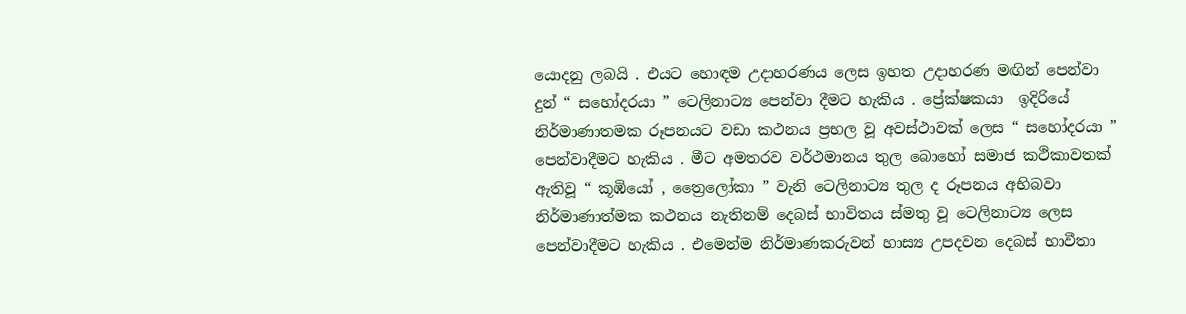යොදනු ලබයි . එයට හොඳම උදාහරණය ලෙස ඉහත උදාහරණ මඟින් පෙන්වා දුන් “ සහෝදරයා ” ටෙලිනාට්‍ය පෙන්වා දීමට හැකිය . ප්‍රේක්ෂකයා  ඉදිරියේ  නිර්මාණාතමක රූපනයට වඩා කථනය ප්‍රභල වූ අවස්ථාවක් ලෙස “ සහෝදරයා ” පෙන්වාදීමට හැකිය . මීට අමතරව වර්ථමානය තුල බොහෝ සමාජ කථිකාවතක් ඇතිවූ “ කූඹියෝ , ත්‍රෛලෝකා ” වැනි ටෙලිනාට්‍ය තුල ද රූපනය අභිබවා නිර්මාණාත්මක කථනය නැතිනම් දෙබස් භාවිතය ස්මතු වූ ටෙලිනාට්‍ය ලෙස පෙන්වාදීමට හැකිය . එමෙන්ම නිර්මාණකරුවන් හාස්‍ය උපදවන දෙබස් භාවීතා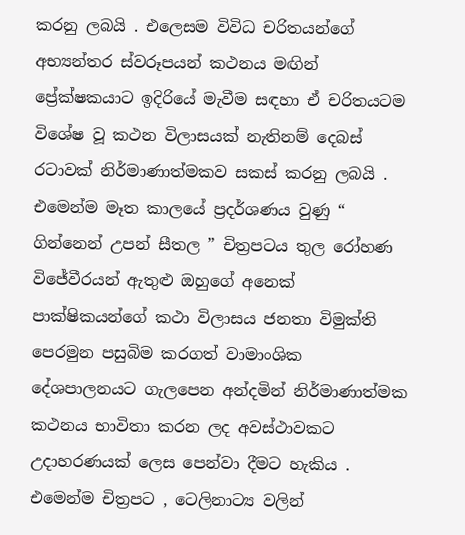කරනු ලබයි . එලෙසම විවිධ චරිතයන්ගේ අභ්‍යන්තර ස්වරූපයන් කථනය මඟින් ප්‍රේක්ෂකයාට ඉදිරියේ මැවීම සඳහා ඒ චරිතයටම විශේෂ වූ කථන විලාසයක් නැතිනම් දෙබස් රටාවක් නිර්මාණාත්මකව සකස් කරනු ලබයි . එමෙන්ම මෑත කාලයේ ප්‍රදර්ශණය වුණු “ ගින්නෙන් උපන් සීතල ” චිත්‍රපටය තුල රෝහණ විජේවීරයන් ඇතුළු ඔහුගේ අනෙක් පාක්ෂිකයන්ගේ කථා විලාසය ජනතා විමුක්ති පෙරමුන පසුබිම කරගත් වාමාංශික දේශපාලනයට ගැලපෙන අන්දමින් නිර්මාණාත්මක කථනය භාවිතා කරන ලද අවස්ථාවකට උදාහරණයක් ලෙස පෙන්වා දීමට හැකිය . එමෙන්ම චිත්‍රපට , ටෙලිනාට්‍ය වලින්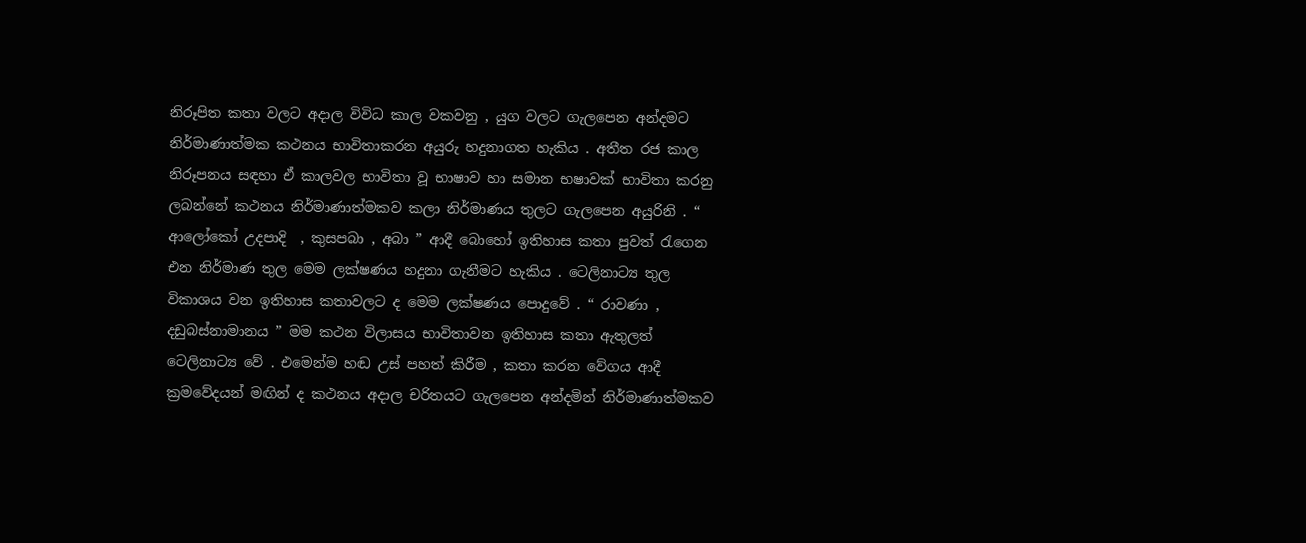නිරූපිත කතා වලට අදාල විවිධ කාල වකවනු , යුග වලට ගැලපෙන අන්දමට නිර්මාණාත්මක කථනය භාවිතාකරන අයුරු හදුනාගත හැකිය . අතීත රජ කාල නිරූපනය සඳහා ඒ කාලවල භාවිතා වූ භාෂාව හා සමාන භෂාවක් භාවිතා කරනු ලබන්නේ කථනය නිර්මාණාත්මකව කලා නිර්මාණය තුලට ගැලපෙන අයුරිනි . “ ආලෝකෝ උදපාදි  , කුසපබා , අබා ” ආදී බොහෝ ඉතිහාස කතා පුවත් රැගෙන එන නිර්මාණ තුල මෙම ලක්ෂණය හදුනා ගැනීමට හැකිය . ටෙලිනාට්‍ය තුල විකාශය වන ඉතිහාස කතාවලට ද මෙම ලක්ෂණය පොදුවේ . “ රාවණා , දඩුබස්නාමානය ” මම කථන විලාසය භාවිතාවන ඉතිහාස කතා ඇතුලත් ටෙලිනාට්‍ය වේ . එමෙන්ම හඬ උස් පහත් කිරීම , කතා කරන වේගය ආදී ක්‍රමවේදයන් මඟින් ද කථනය අදාල චරිතයට ගැලපෙන අන්දමින් නිර්මාණාත්මකව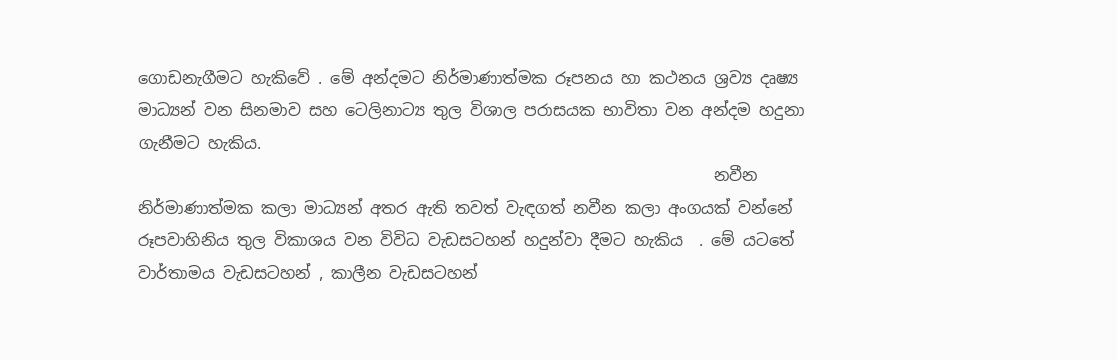ගොඩනැගීමට හැකිවේ . මේ අන්දමට නිර්මාණාත්මක රූපනය හා කථනය ශ්‍රව්‍ය දෘ‍ෂ්‍ය මාධ්‍යන් වන සිනමාව සහ ටෙලිනාට්‍ය තුල විශාල පරාසයක භාවිතා වන අන්දම හදුනා ගැනීමට හැකිය.
                                                                        නවීන නිර්මාණාත්මක කලා මාධ්‍යන් අතර ඇති තවත් වැඳගත් නවීන කලා අංගයක් වන්නේ රූපවාහිනිය තුල විකාශය වන විවිධ වැඩසටහන්‍ හදුන්වා දීමට හැකිය  . මේ යටතේ වාර්තාමය වැඩසටහන් , කාලීන වැඩසටහන්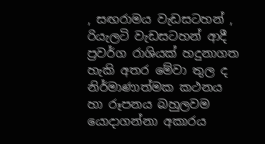, සඟරාමය වැඩසටහන් , රියැලටි වැඩසටහන් ආදී ප්‍රවර්ග රාශියක් හදුනාගත හැකි අතර මේවා තුල ද නිර්මාණාත්මක කථනය හා රූපනය බහුලවම යොදාගන්නා අකාරය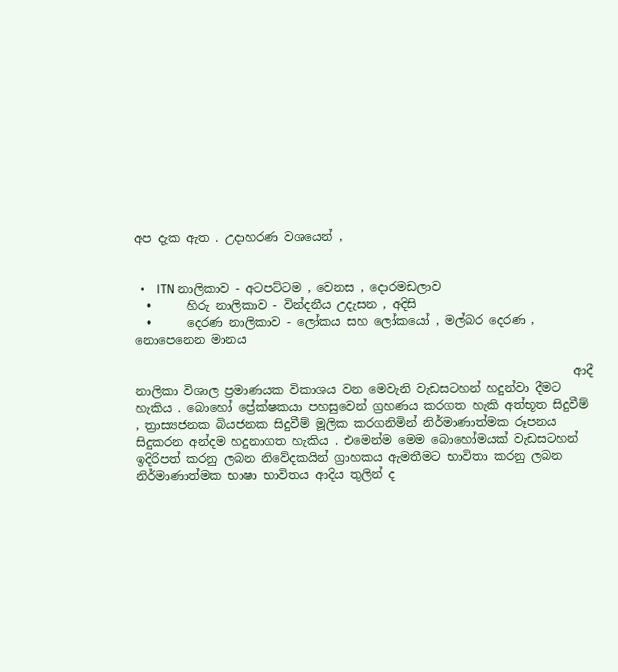අප දැක ඇත . උදාහරණ වශයෙන් ,


  •    ITN නාලිකාව - අටපට්ටම , වෙනස , දොරමඩලාව
  •      හිරු නාලිකාව - වින්දනීය උදැසන , අදිසි
  •      දෙරණ නාලිකාව - ලෝකය සහ ලෝකයෝ , මල්බර දෙරණ , නොපෙනෙන මානය

                                                                         ආදී නාලිකා විශාල ප්‍රමාණයක විකාශය වන මෙවැනි වැඩසටහන් හදුන්වා දීමට හැකිය . බොහෝ ප්‍රේක්ෂකයා පහසුවෙන් ග්‍රහණය කරගත හැකි අත්භූත සිදුවීම් , ත්‍රාස්‍යජනක බියජනක සිදුවීම් මූලික කරගනිමින් නිර්මාණාත්මක රූපනය සිදුකරන අන්දම හදුනාගත හැකිය . එමෙන්ම මෙම බොහෝමයක් වැඩසටහන් ඉදිරිපත් කරනු ලබන නිවේදකයින් ග්‍රාහකය ඇමතීමට භාවිතා කරනු ලබන නිර්මාණාත්මක භාෂා භාවිතය ආදිය තුලින් ද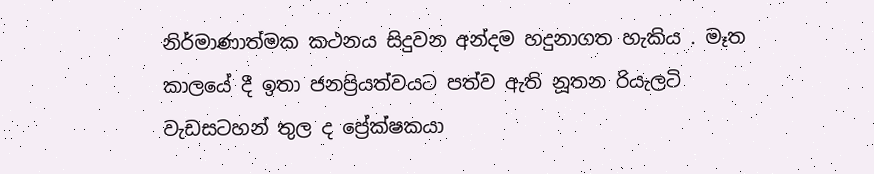නිර්මාණාත්මක කථනය සිදුවන අන්දම හදුනාගත හැකිය . මෑත කාලයේ දී ඉතා ජනප්‍රියත්වයට පත්ව ඇති නූතන රියැලටි වැඩසටහන් තුල ද ප්‍රේක්ෂකයා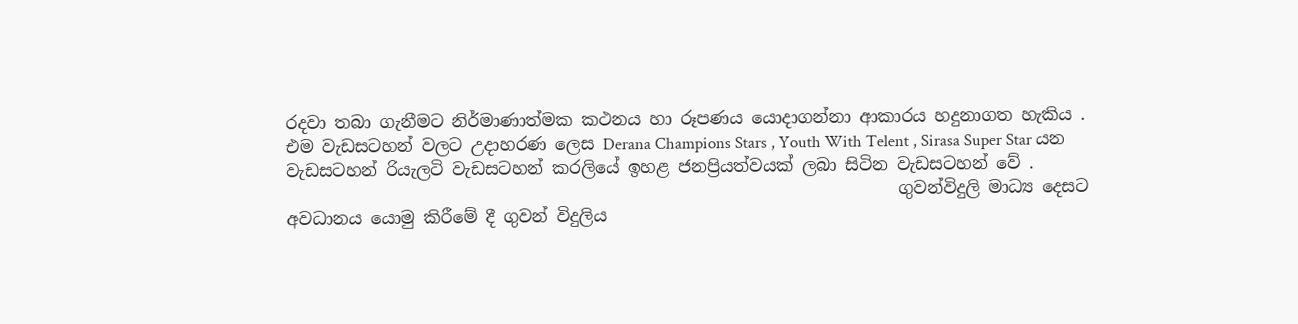රදවා තබා ගැනීමට නිර්මාණාත්මක කථනය හා රූපණය යොදාගන්නා ආකාරය හදුනාගත හැකිය . එම වැඩසටහන් වලට උදාහරණ ලෙස Derana Champions Stars , Youth With Telent , Sirasa Super Star යන වැඩසටහන් රියැලටි වැඩසටහන් කරලියේ ඉහළ ජනප්‍රියත්වයක් ලබා සිටින වැඩසටහන් වේ .
                                                                        ගුවන්විදුලි මාධ්‍ය දෙසට අවධානය යොමු කිරීමේ දී ගුවන් විදුලිය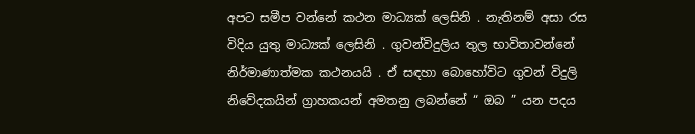අපට සමීප වන්නේ කථන මාධ්‍යක් ලෙසිනි . නැතිනම් අසා රස විදිය යුතු මාධ්‍යක් ලෙසිනි . ගුවන්විදුලිය තුල භාවිතාවන්නේ නිර්මාණාත්මක කථනයයි . ඒ සඳහා බොහෝවිට ගුවන් විදුලි නිවේදකයින් ග්‍රාහකයන් අමතනු ලබන්නේ “ ඔබ ” යන පදය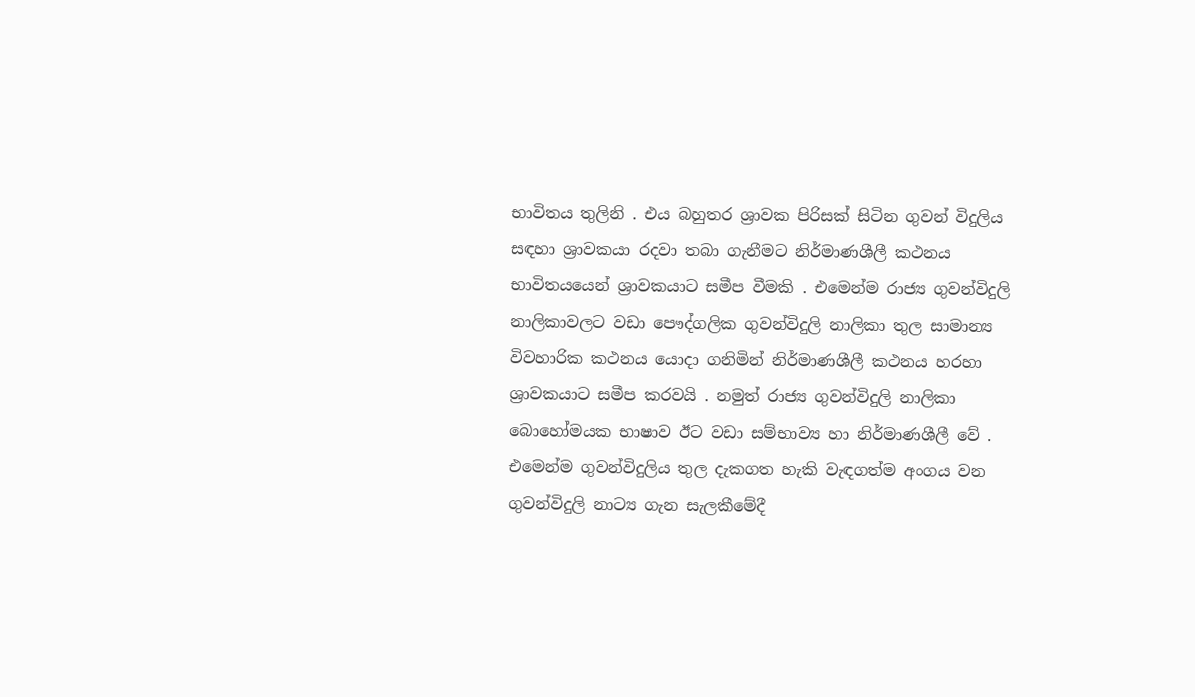භාවිතය තුලිනි . එය බහුතර ශ්‍රාවක පිරිසක් සිටින ගුවන් විදුලිය සඳහා ශ්‍රාවකයා රදවා තබා ගැනීමට නිර්මාණශීලී කථනය භාවිතයයෙන් ශ්‍රාවකයාට සමීප වීමකි . එමෙන්ම රාජ්‍ය ගුවන්විදුලි නාලිකාවලට වඩා පෞද්ගලික ගුවන්විදුලි නාලිකා තුල සාමාන්‍ය විවහාරික කථනය යොදා ගනිමින් නිර්මාණශීලී කථනය හරහා ශ්‍රාවකයාට සමීප කරවයි . නමුත් රාජ්‍ය ගුවන්විදුලි නාලිකා බොහෝමයක භාෂාව ඊට වඩා සම්භාව්‍ය හා නිර්මාණශීලී වේ . එමෙන්ම ගුවන්විදුලිය තුල දැකගත හැකි වැඳගත්ම අංගය වන ගුවන්විදුලි නාට්‍ය ගැන සැලකීමේදී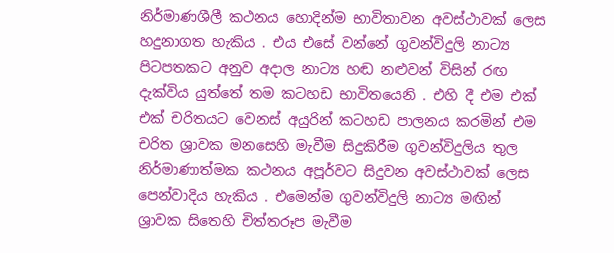නිර්මාණශීලී කථනය හොදින්ම භාවිතාවන අවස්‍ථාවක් ලෙස හදුනාගත හැකිය . එය එසේ වන්නේ ගුවන්විදුලි නාට්‍ය පිටපතකට අනුව අදාල නාට්‍ය හඬ නළුවන් විසින් රඟ දැක්විය යුත්තේ තම කටහඩ භාවිතයෙනි . එහි දී එම එක් එක් චරිතයට වෙනස් අයුරින් කටහඩ පාලනය කරමින් එම චරිත ශ්‍රාවක මනසෙහි මැවීම සිදුකිරීම ගුවන්විදුලිය තුල නිර්මාණාත්මක කථනය අපූර්වට සිදුවන අවස්ථාවක් ලෙස පෙන්වාදිය හැකිය . එමෙන්ම ගුවන්විදුලි නාට්‍ය මඟින් ශ්‍රාවක සිතෙහි චිත්තරූප මැවීම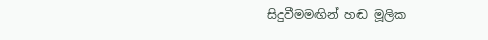සිදුවීමමඟින් හඬ මූලික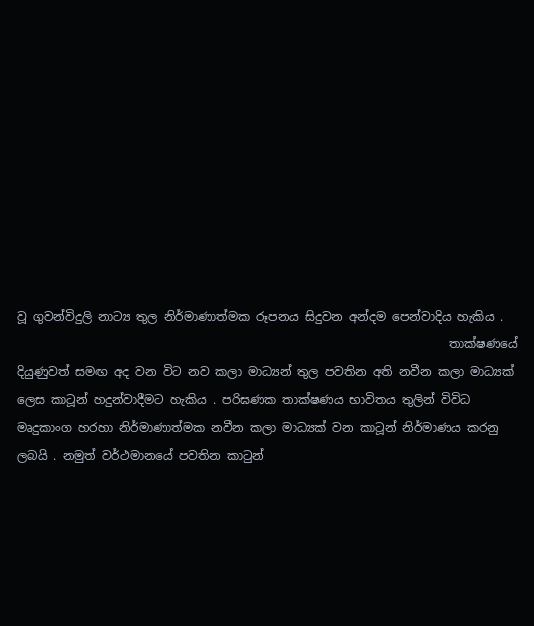වූ ගුවන්විදුලි නාට්‍ය තුල නිර්මාණාත්මක රූපනය සිදුවන අන්දම පෙන්වාදිය හැකිය .
                                                                        තාක්ෂණයේ දියුණුවත් සමඟ අද වන විට නව කලා මාධ්‍යන් තුල පවතින අති නවීන කලා මාධ්‍යක් ලෙස කාටූන් හදුන්වාදීමට හැකිය . පරිඝණක තාක්ෂණය භාවිතය තුලින් විවිධ මෘදුකාංග හරහා නිර්මාණාත්මක නවීන කලා මාධ්‍යක් වන කාටූන් නිර්මාණය කරනු ලබයි . නමුත් වර්ථමානයේ පවතින කාටුන්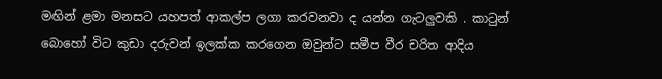මඟින් ළමා මනසට යහපත් ආකල්ප ලගා කරවනවා ද යන්න ගැටලුවකි . කාටුන් බොහෝ විට කුඩා දරුවන් ඉලක්ක කරගෙන ඔවුන්ට සමීප වීර චරිත ආදිය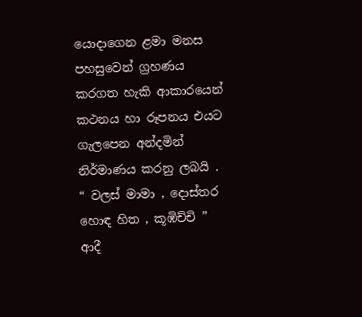යොදාගෙන ළමා මනස පහසුවෙන් ග්‍රහණය කරගත හැකි ආකාරයෙන් කථනය හා රූපනය එයට ගැලපෙන අන්දමින් නිර්මාණය කරනු ලබයි . “ වලස් මාමා , දොස්තර හොඳ හිත , කූඹිච්චි ” ආදී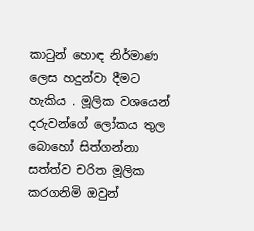කාටුන් හොඳ නිර්මාණ ලෙස හදුන්වා දීමට හැකිය . මූලික වශයෙන් දරුවන්ගේ ලෝකය තුල බොහෝ සිත්ගන්නා සත්ත්ව චරිත මූලික කරගනිමි ඔවුන්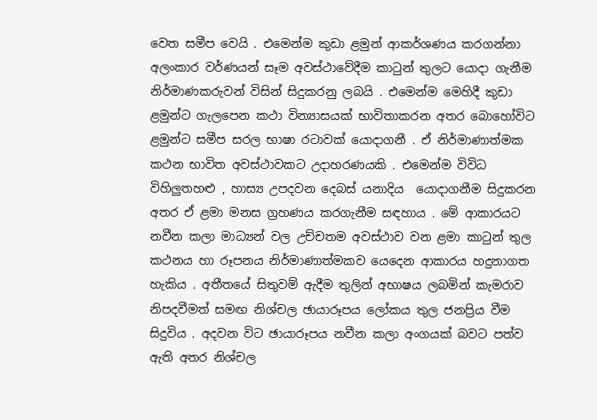වෙත සමීප වෙයි . එමෙන්ම කුඩා ළමුන් ආකර්ශණය කරගන්නා අලංකාර වර්ණයන් සෑම අවස්ථාවේදීම කාටුන් තුලට යොදා ගැනීම නිර්මාණකරුවන් විසින් සිදුකරනු ලබයි . එමෙන්ම මෙහිදී කුඩා ළමුන්ට ගැලපෙන කථා වින්‍යාසයක් භාවිතාකරන අතර බොහෝවිට ළමුන්ට සමීප සරල භාෂා රටාවක් යොදාගනී . ඒ නිර්මාණාත්මක කථන භාවිත අවස්ථාවකට උදාහරණයකි . එමෙන්ම විවිධ විහිලුතහළු , හාස්‍ය උපදවන දෙබස් යනාදිය  යොදාගනීම සිදුකරන අතර ඒ ළමා මනස ග්‍රහණය කරගැනීම සඳහාය . මේ ආකාරයට නවීන කලා මාධ්‍යන් වල උච්චතම අවස්ථාව වන ළමා කාටුන් තුල කථනය හා රූපනය නිර්මාණාත්මකව යෙදෙන ආකාරය හදුනාගත හැකිය . අතීතයේ සිතුවම් ඇදීම තුලින් අභාෂය ලබමින් කැමරාව නිපදවීමත් සමඟ නිශ්චල ඡායාරූපය ලෝකය තුල ජනප්‍රිය වීම සිදුවිය . අදවන විට ඡායාරූපය නවීන කලා අංගයක් බවට පත්ව ඇති අතර නිශ්චල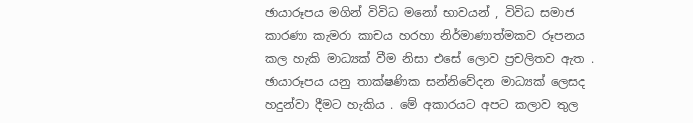ඡායාරූපය මගින් විවිධ මනෝ භාවයන් , විවිධ සමාජ කාරණා කැමරා කාචය හරහා නිර්මාණාත්මකව රූපනය කල හැකි මාධ්‍යක් වීම නිසා එසේ ලොව ප්‍රචලිතව ඇත . ඡායාරූපය යනු තාක්ෂණික සන්නිවේදන මාධ්‍යක් ලෙසද හදුන්වා දීමට හැකිය . මේ අකාරයට අපට කලාව තුල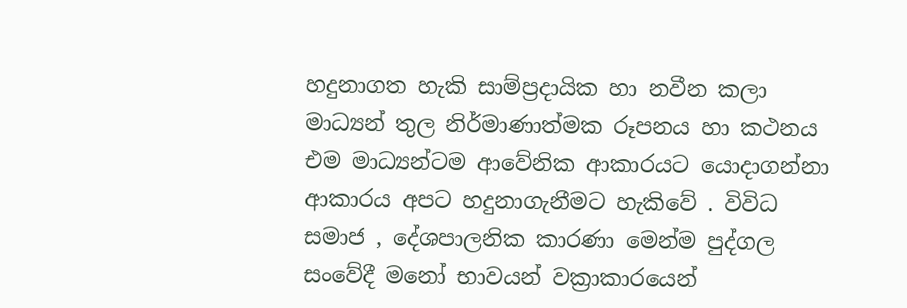හදුනාගත හැකි සාම්ප්‍රදායික හා නවීන කලා මාධ්‍යන් තුල නිර්මාණාත්මක රූපනය හා කථනය එම මාධ්‍යන්ටම ආවේනික ආකාරයට යොදාගන්නා ආකාරය අපට හදුනාගැනීමට හැකිවේ . විවිධ සමාජ , දේශපාලනික කාරණා මෙන්ම පුද්ගල සංවේදී මනෝ භාවයන් වක්‍රාකාරයෙන්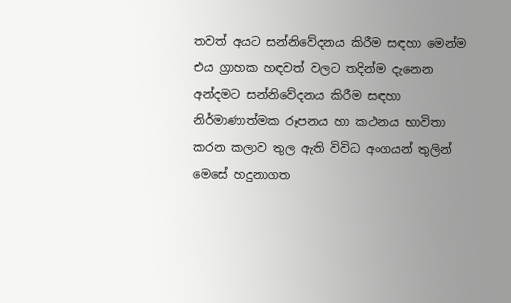තවත් අයට සන්නිවේදනය කිරීම සඳහා මෙන්ම එය ග්‍රාහක හඳවත් වලට තදින්ම දැනෙන අන්දමට සන්නිවේදනය කිරීම සඳහා නිර්මාණාත්මක රූපනය හා කථනය භාවිතා කරන කලාව තුල ඇති විවිධ අංගයන් තුලින් මෙසේ හදුනාගත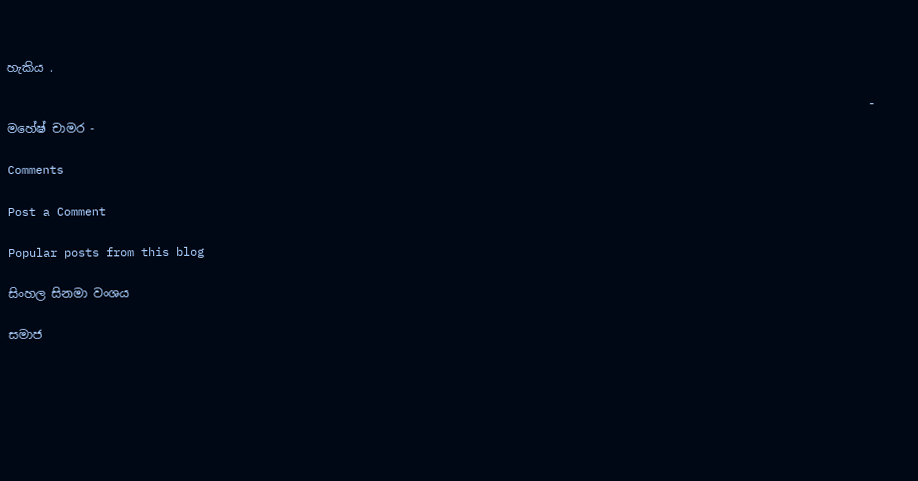හැකිය .

                                                                                                                           - මහේෂ් චාමර -

Comments

Post a Comment

Popular posts from this blog

සිංහල සිනමා වංශය

සමාජ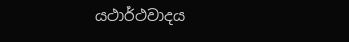යථාර්ථවාදය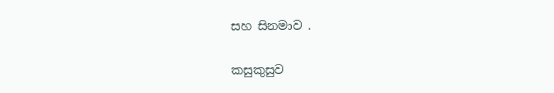සහ සිනමාව .

කසුකුසුව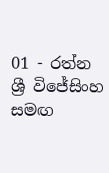01 - රත්න ශ්‍රී විජේසිංහ සමඟ